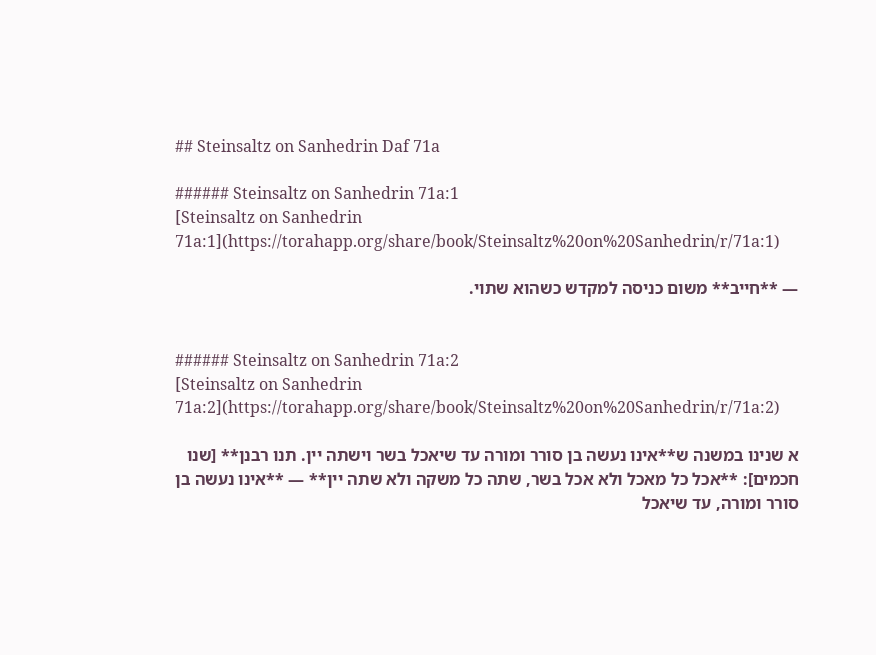## Steinsaltz on Sanhedrin Daf 71a

###### Steinsaltz on Sanhedrin 71a:1
[Steinsaltz on Sanhedrin 71a:1](https://torahapp.org/share/book/Steinsaltz%20on%20Sanhedrin/r/71a:1)

— **חייב** משום כניסה למקדש כשהוא שתוי.


###### Steinsaltz on Sanhedrin 71a:2
[Steinsaltz on Sanhedrin 71a:2](https://torahapp.org/share/book/Steinsaltz%20on%20Sanhedrin/r/71a:2)

א שנינו במשנה ש**אינו נעשה בן סורר ומורה עד שיאכל בשר וישתה יין. תנו רבנן** [שנו חכמים]: **אכל כל מאכל ולא אכל בשר, שתה כל משקה ולא שתה יין** — **אינו נעשה בן סורר ומורה, עד שיאכל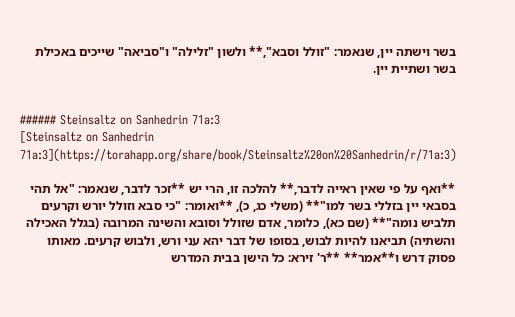בשר וישתה יין, שנאמר: "זולל וסבא",** ולשון "זלילה" ו"סביאה" שייכים באכילת בשר ושתיית יין.


###### Steinsaltz on Sanhedrin 71a:3
[Steinsaltz on Sanhedrin 71a:3](https://torahapp.org/share/book/Steinsaltz%20on%20Sanhedrin/r/71a:3)

**ואף על פי שאין ראייה לדבר,** להלכה זו, הרי יש **זכר לדבר, שנאמר: "אל תהי בסבאי יין בזללי בשר למו"** (משלי כג, כ), **ואומר: "כי סבא וזולל יורש וקרעים תלביש נומה"** (שם כא), כלומר, אדם שזולל וסובא והשינה המרובה (בגלל האכילה והשתיה) תביאנו להיות לבוש, בסופו של דבר יהא עני ורש, ולבוש קרעים. מאותו פסוק דרש ו**אמר** **ר' זירא: כל הישן בבית המדרש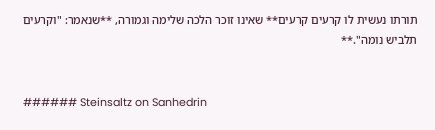תורתו נעשית לו קרעים קרעים** שאינו זוכר הלכה שלימה וגמורה, **שנאמר: "וקרעים תלביש נומה".**


###### Steinsaltz on Sanhedrin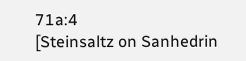71a:4
[Steinsaltz on Sanhedrin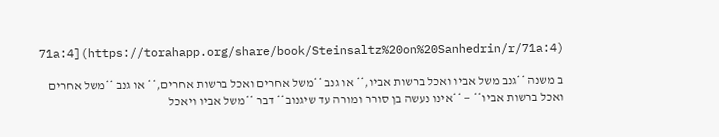71a:4](https://torahapp.org/share/book/Steinsaltz%20on%20Sanhedrin/r/71a:4)

ב משנה **גנב משל אביו ואכל ברשות אביו,** או גנב **משל אחרים ואכל ברשות אחרים,** או גנב **משל אחרים ואכל ברשות אביו** — **אינו נעשה בן סורר ומורה עד שיגנוב** דבר **משל אביו ויאכל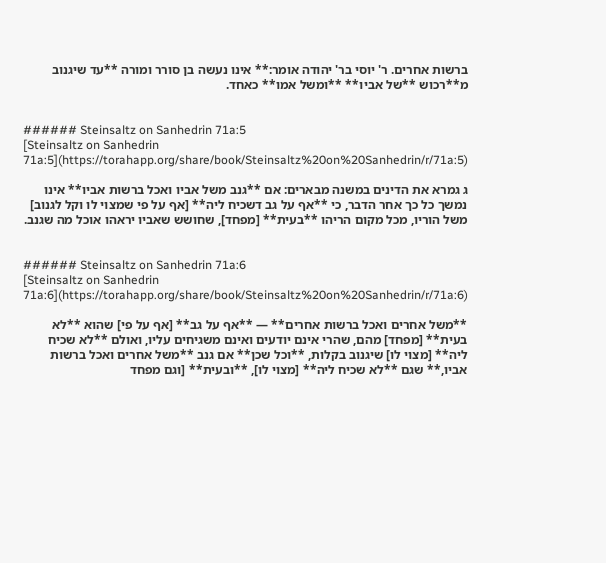ברשות אחרים. ר' יוסי בר' יהודה אומר:** אינו נעשה בן סורר ומורה **עד שיגנוב מ**רכוש **של אביו** **ומשל אמו** כאחד.


###### Steinsaltz on Sanhedrin 71a:5
[Steinsaltz on Sanhedrin 71a:5](https://torahapp.org/share/book/Steinsaltz%20on%20Sanhedrin/r/71a:5)

ג גמרא את הדינים במשנה מבארים: אם **גנב משל אביו ואכל ברשות אביו** אינו נמשך כל כך אחר הדבר, כי **אף על גב דשכיח ליה** [אף על פי שמצוי לו וקל לגנוב] משל הוריו, מכל מקום הריהו **בעית** [מפחד], שחושש שאביו יראהו אוכל מה שגנב.


###### Steinsaltz on Sanhedrin 71a:6
[Steinsaltz on Sanhedrin 71a:6](https://torahapp.org/share/book/Steinsaltz%20on%20Sanhedrin/r/71a:6)

**משל אחרים ואכל ברשות אחרים** — **אף על גב** [אף על פי] שהוא **לא בעית** [מפחד] מהם, שהרי אינם יודעים ואינם משגיחים עליו, ואולם **לא שכיח ליה** [מצוי לו] שיגנוב בקלות, **וכל שכן** אם גנב **משל אחרים ואכל ברשות אביו,** שגם **לא שכיח ליה** [מצוי לו], **ובעית** [וגם מפחד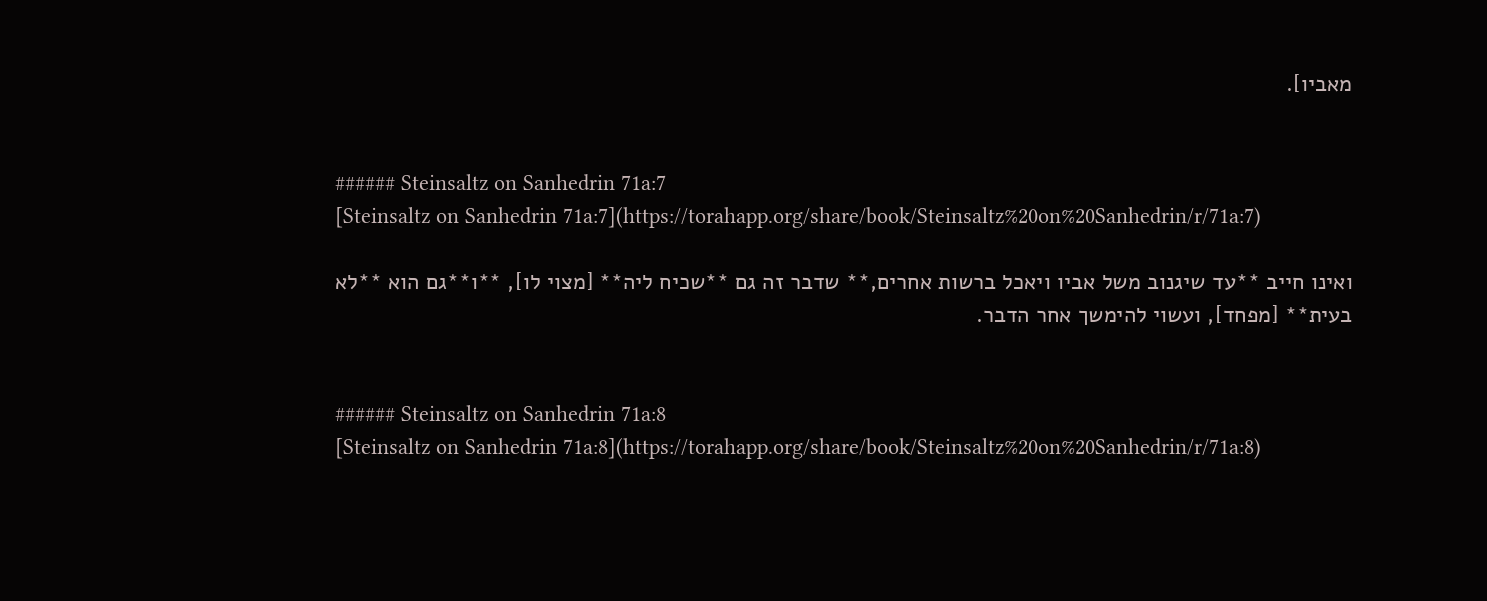מאביו].


###### Steinsaltz on Sanhedrin 71a:7
[Steinsaltz on Sanhedrin 71a:7](https://torahapp.org/share/book/Steinsaltz%20on%20Sanhedrin/r/71a:7)

ואינו חייב **עד שיגנוב משל אביו ויאכל ברשות אחרים,** שדבר זה גם **שכיח ליה** [מצוי לו], **ו**גם הוא **לא בעית** [מפחד], ועשוי להימשך אחר הדבר.


###### Steinsaltz on Sanhedrin 71a:8
[Steinsaltz on Sanhedrin 71a:8](https://torahapp.org/share/book/Steinsaltz%20on%20Sanhedrin/r/71a:8)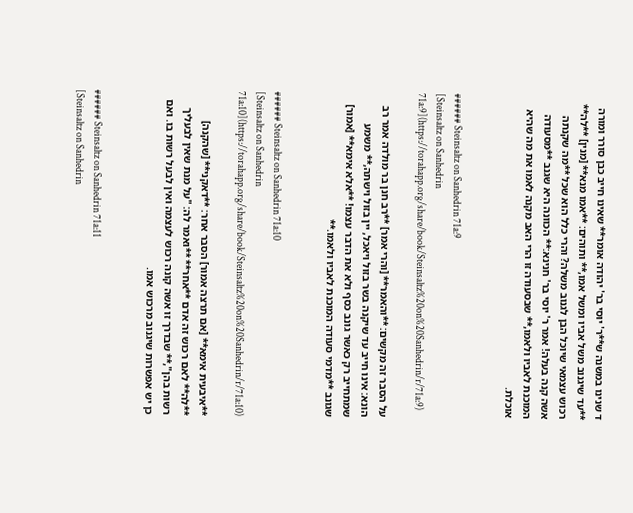ד שנינו במשנה ש**ר' יוסי בר' יהודה אומר** שאינו חייב כבן סורר ומורה **עד שיגנוב משל אביו ומשל אמו,** ותוהים: **אמו מנא** [מנין] **לה** רכוש עצמאי שיוכל הבן לגנוב משלה? והרי כלל הוא שכל **מה שקנתה אשה קנה בעלה! אמר ר' יוסי בר' חנינא:** הכוונה היא שגנב **מסעודה המוכנת לאביו ולאמו,** שבסעודה זו הרי האב מקנה לאמו את מה שהיא אוכלת.


###### Steinsaltz on Sanhedrin 71a:9
[Steinsaltz on Sanhedrin 71a:9](https://torahapp.org/share/book/Steinsaltz%20on%20Sanhedrin/r/71a:9)

על הסבר זה מקשים: **והאמר** [והרי אמר] **רב חנן בר מולדה אמר רב הונא: אינו חייב עד שיקנה בשר בזול ויאכל, יין בזול וישתה,** משמע שמתחייב רק כאשר גונב כסף ולא את הדבר עצמו! **אלא אימא** [אמור] שגונב **מדמי סעודה המוכנת לאביו ולאמו.**


###### Steinsaltz on Sanhedrin 71a:10
[Steinsaltz on Sanhedrin 71a:10](https://torahapp.org/share/book/Steinsaltz%20on%20Sanhedrin/r/71a:10)

**איבעית אימא** [אם תרצה אמור] הסבר אחר: **דאקני** [שהקנה] **לה** לאם רכוש זה אדם **אחר** **ואמר לה: "על מנת שאין לבעליך רשות בהן",** שבדרך זו אשה קונה רכוש לעצמה ואין לבעל רשות בו. ואם כן יש אפשרות שיגנוב מרכוש אמו.


###### Steinsaltz on Sanhedrin 71a:11
[Steinsaltz on Sanhedrin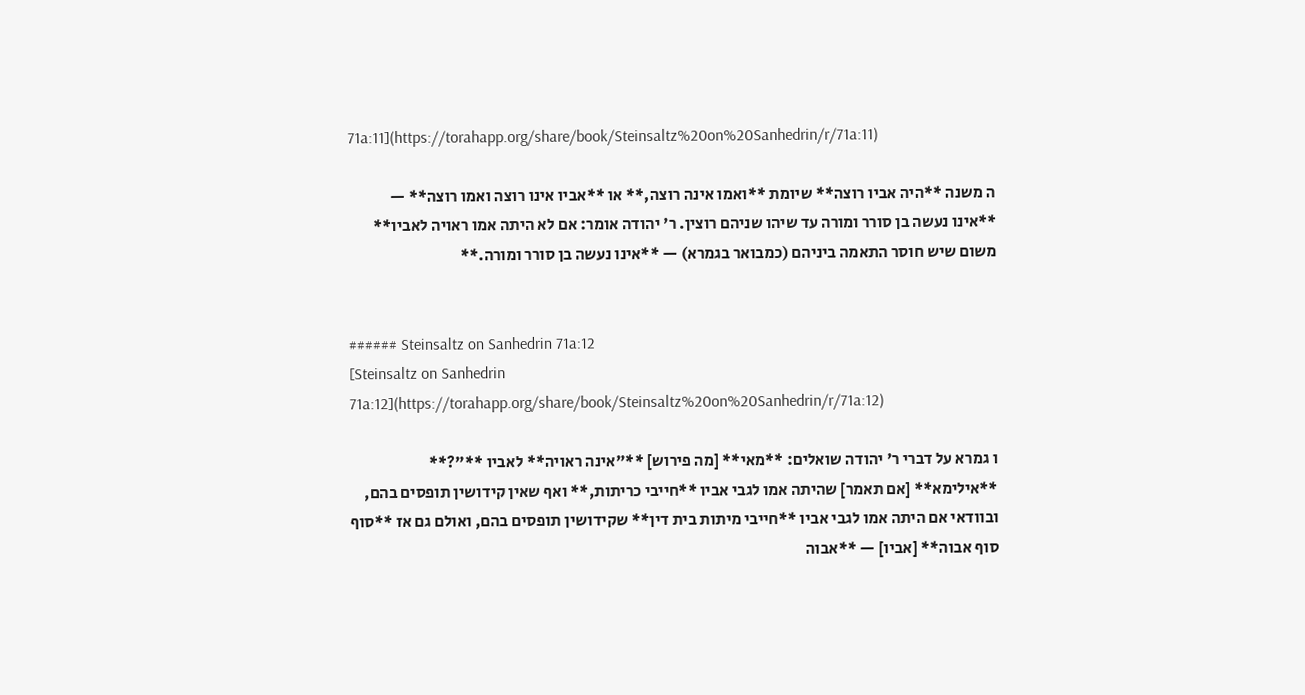71a:11](https://torahapp.org/share/book/Steinsaltz%20on%20Sanhedrin/r/71a:11)

ה משנה **היה אביו רוצה** שיומת **ואמו אינה רוצה,** או **אביו אינו רוצה ואמו רוצה** — **אינו נעשה בן סורר ומורה עד שיהו שניהם רוצין. ר' יהודה אומר: אם לא היתה אמו ראויה לאביו** משום שיש חוסר התאמה ביניהם (כמבואר בגמרא) — **אינו נעשה בן סורר ומורה.**


###### Steinsaltz on Sanhedrin 71a:12
[Steinsaltz on Sanhedrin 71a:12](https://torahapp.org/share/book/Steinsaltz%20on%20Sanhedrin/r/71a:12)

ו גמרא על דברי ר' יהודה שואלים: **מאי** [מה פירוש] **"אינה ראויה** לאביו **"?** **אילימא** [אם תאמר] שהיתה אמו לגבי אביו **חייבי כריתות,** ואף שאין קידושין תופסים בהם, ובוודאי אם היתה אמו לגבי אביו **חייבי מיתות בית דין** שקידושין תופסים בהם, ואולם גם אז **סוף סוף אבוה** [אביו] — **אבוה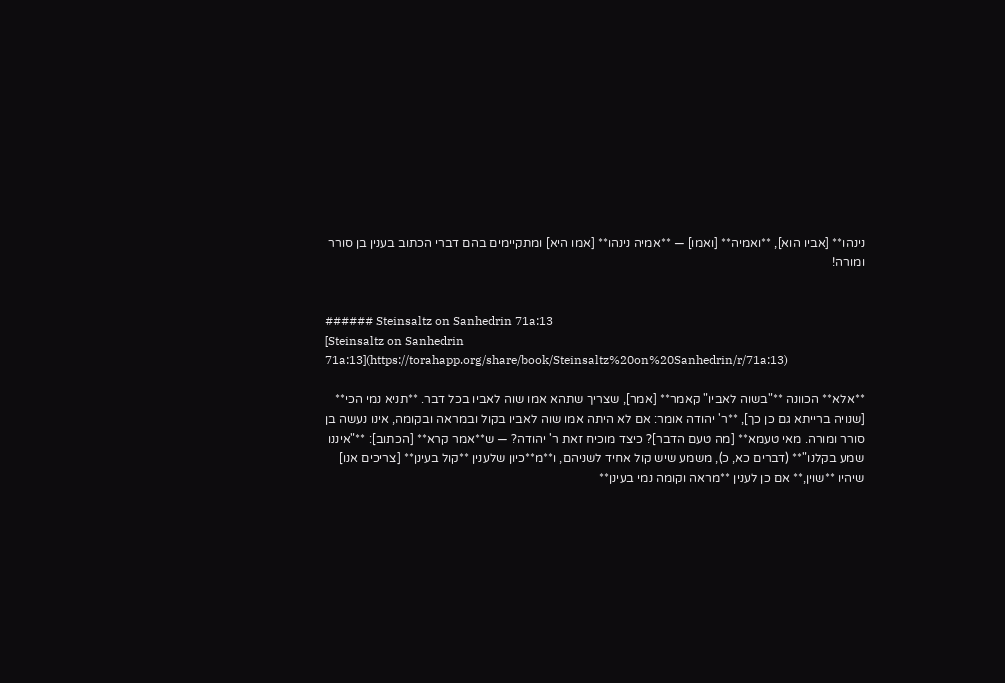נינהו** [אביו הוא], **ואמיה** [ואמו] — **אמיה נינהו** [אמו היא] ומתקיימים בהם דברי הכתוב בענין בן סורר ומורה!


###### Steinsaltz on Sanhedrin 71a:13
[Steinsaltz on Sanhedrin 71a:13](https://torahapp.org/share/book/Steinsaltz%20on%20Sanhedrin/r/71a:13)

**אלא** הכוונה **"בשוה לאביו" קאמר** [אמר], שצריך שתהא אמו שוה לאביו בכל דבר. **תניא נמי הכי** [שנויה ברייתא גם כן כך], **ר' יהודה אומר: אם לא היתה אמו שוה לאביו בקול ובמראה ובקומה, אינו נעשה בן סורר ומורה. מאי טעמא** [מה טעם הדבר]? כיצד מוכיח זאת ר' יהודה? — ש**אמר קרא** [הכתוב]: **"איננו שמע בקלנו"** (דברים כא, כ), משמע שיש קול אחיד לשניהם, ו**מ**כיון שלענין **קול בעינן** [צריכים אנו] שיהיו **שוין,** אם כן לענין **מראה וקומה נמי בעינן**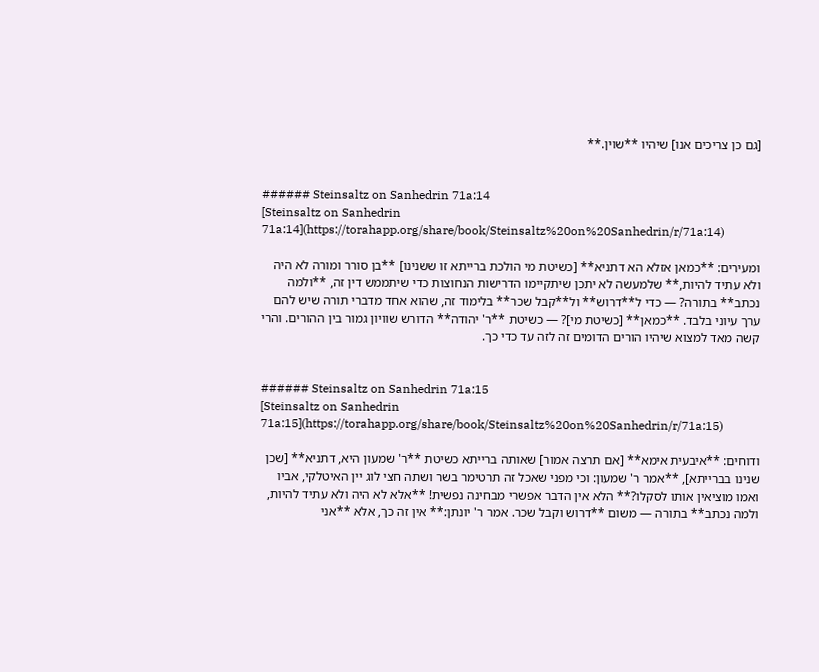[גם כן צריכים אנו] שיהיו **שוין.**


###### Steinsaltz on Sanhedrin 71a:14
[Steinsaltz on Sanhedrin 71a:14](https://torahapp.org/share/book/Steinsaltz%20on%20Sanhedrin/r/71a:14)

ומעירים: **כמאן אזלא הא דתניא** [כשיטת מי הולכת ברייתא זו ששנינו] **בן סורר ומורה לא היה ולא עתיד להיות,** שלמעשה לא יתכן שיתקיימו הדרישות הנחוצות כדי שיתממש דין זה, **ולמה נכתב** בתורה? — כדי ל**דרוש** ול**קבל שכר** בלימוד זה, שהוא אחד מדברי תורה שיש להם ערך עיוני בלבד. **כמאן** [כשיטת מי]? — כשיטת **ר' יהודה** הדורש שוויון גמור בין ההורים. והרי קשה מאד למצוא שיהיו הורים הדומים זה לזה עד כדי כך.


###### Steinsaltz on Sanhedrin 71a:15
[Steinsaltz on Sanhedrin 71a:15](https://torahapp.org/share/book/Steinsaltz%20on%20Sanhedrin/r/71a:15)

ודוחים: **איבעית אימא** [אם תרצה אמור] שאותה ברייתא כשיטת **ר' שמעון היא, דתניא** [שכן שנינו בברייתא], **אמר ר' שמעון: וכי מפני שאכל זה תרטימר בשר ושתה חצי לוג יין האיטלקי, אביו ואמו מוציאין אותו לסקלו?** הלא אין הדבר אפשרי מבחינה נפשית! **אלא לא היה ולא עתיד להיות, ולמה נכתב** בתורה — משום **דרוש וקבל שכר. אמר ר' יונתן:** אין זה כך, אלא **אני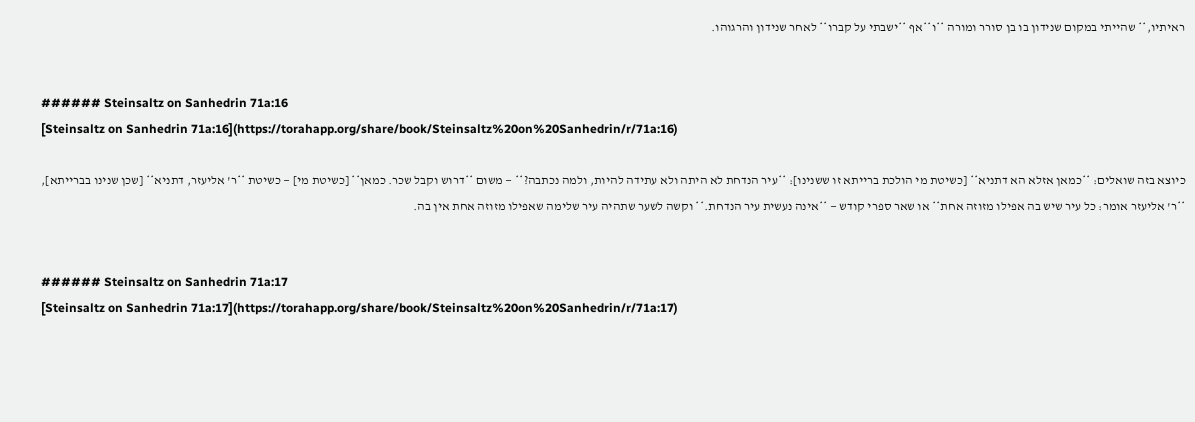ראיתיו,** שהייתי במקום שנידון בו בן סורר ומורה **ו**אף **ישבתי על קברו** לאחר שנידון והרגוהו.


###### Steinsaltz on Sanhedrin 71a:16
[Steinsaltz on Sanhedrin 71a:16](https://torahapp.org/share/book/Steinsaltz%20on%20Sanhedrin/r/71a:16)

כיוצא בזה שואלים: **כמאן אזלא הא דתניא** [כשיטת מי הולכת ברייתא זו ששנינו]: **עיר הנדחת לא היתה ולא עתידה להיות, ולמה נכתבה?** — משום **דרוש וקבל שכר. כמאן** [כשיטת מי] — כשיטת **ר' אליעזר, דתניא** [שכן שנינו בברייתא], **ר' אליעזר אומר: כל עיר שיש בה אפילו מזוזה אחת** או שאר ספרי קודש — **אינה נעשית עיר הנדחת.** וקשה לשער שתהיה עיר שלימה שאפילו מזוזה אחת אין בה.


###### Steinsaltz on Sanhedrin 71a:17
[Steinsaltz on Sanhedrin 71a:17](https://torahapp.org/share/book/Steinsaltz%20on%20Sanhedrin/r/71a:17)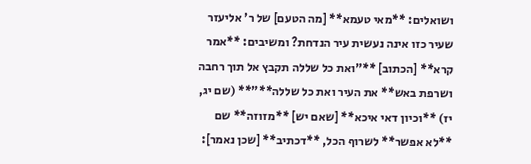ושואלים: **מאי טעמא** [מה הטעם] של ר' אליעזר שעיר כזו אינה נעשית עיר הנדחת? ומשיבים: **אמר קרא** [הכתוב] **"ואת כל שללה תקבץ אל תוך רחבה ושרפת באש** את העיר ואת כל שללה**"** (שם יג, יז) **וכיון דאי איכא** [שאם יש] **מזוזה** שם **לא אפשר** לשרוף הכל, **דכתיב** [שכן נאמר]: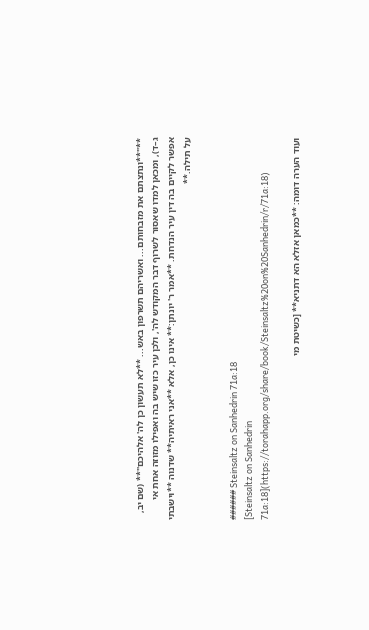**"**ונתצתם את מזבחותם... ואשריהם תשרפון באש... **לא תעשון כן לה' אלהיכם"** (שם יב, ג–ד), ומכאן למדו שאסור לשרוף דבר המקודש לה', ולכן עיר כזו שיש בה ואפילו מזוזה אחת אי אפשר לקיים בה דין עיר הנדחת. **אמר ר' יונתן:** אינו כן, אלא **אני ראיתיה** שדנוה **וישבתי על תילה.**


###### Steinsaltz on Sanhedrin 71a:18
[Steinsaltz on Sanhedrin 71a:18](https://torahapp.org/share/book/Steinsaltz%20on%20Sanhedrin/r/71a:18)

ועוד הערה דומה: **כמאן אזלא הא דתניא** [כשיטת מי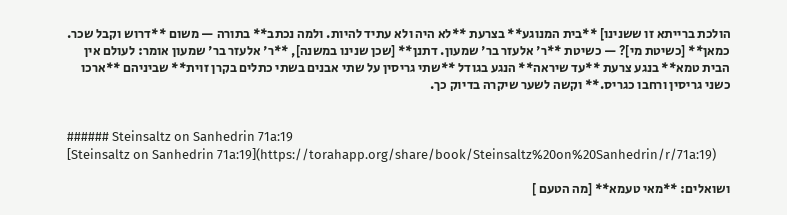הולכת ברייתא זו ששנינו] **בית המנוגע** בצרעת **לא היה ולא עתיד להיות. ולמה נכתב** בתורה — משום **דרוש וקבל שכר. כמאן** [כשיטת מי]? — כשיטת **ר' אלעזר בר' שמעון. דתנן** [שכן שנינו במשנה], **ר' אלעזר בר' שמעון אומר: לעולם אין הבית טמא** בנגע צרעת **עד שיראה** הנגע בגודל **שתי גריסין על שתי אבנים בשתי כתלים בקרן זוית** שביניהם **ארכו כשני גריסין ורחבו כגריס.** וקשה לשער שיקרה בדיוק כך.


###### Steinsaltz on Sanhedrin 71a:19
[Steinsaltz on Sanhedrin 71a:19](https://torahapp.org/share/book/Steinsaltz%20on%20Sanhedrin/r/71a:19)

ושואלים: **מאי טעמא** [מה הטעם ]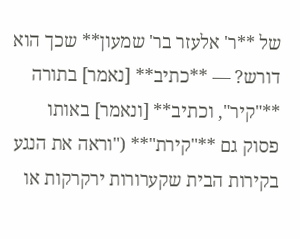של **ר' אלעזר בר' שמעון** שכך הוא דורש? — **כתיב** [נאמר] בתורה **"קיר", וכתיב** [ונאמר] באותו פסוק גם **"קירת"** ("וראה את הנגע בקירות הבית שקערורות ירקרקות או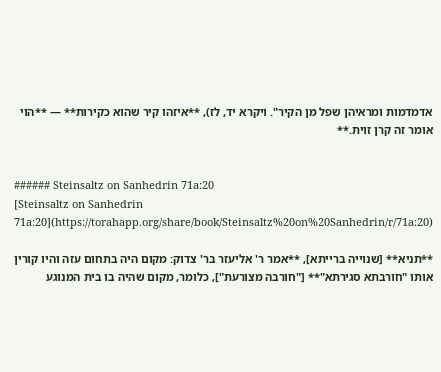אדמדמות ומראיהן שפל מן הקיר". ויקרא יד, לז), **איזהו קיר שהוא כקירות** — **הוי אומר זה קרן זוית.**


###### Steinsaltz on Sanhedrin 71a:20
[Steinsaltz on Sanhedrin 71a:20](https://torahapp.org/share/book/Steinsaltz%20on%20Sanhedrin/r/71a:20)

**תניא** [שנוייה ברייתא], **אמר ר' אליעזר בר' צדוק: מקום היה בתחום עזה והיו קורין אותו "חורבתא סגירתא"** ["חורבה מצורעת"], כלומר, מקום שהיה בו בית המנוגע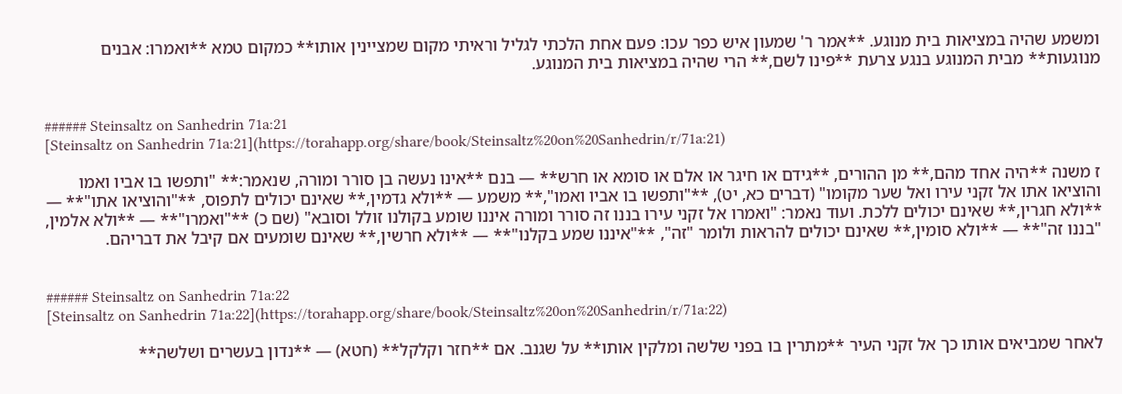ומשמע שהיה במציאות בית מנוגע. **אמר ר' שמעון איש כפר עכו: פעם אחת הלכתי לגליל וראיתי מקום שמציינין אותו** כמקום טמא **ואמרו: אבנים מנוגעות** מבית המנוגע בנגע צרעת **פינו לשם,** הרי שהיה במציאות בית המנוגע.


###### Steinsaltz on Sanhedrin 71a:21
[Steinsaltz on Sanhedrin 71a:21](https://torahapp.org/share/book/Steinsaltz%20on%20Sanhedrin/r/71a:21)

ז משנה **היה אחד מהם,** מן ההורים, **גידם או חיגר או אלם או סומא או חרש** — בנם **אינו נעשה בן סורר ומורה, שנאמר:** "ותפשו בו אביו ואמו והוציאו אתו אל זקני עירו ואל שער מקומו" (דברים כא, יט), **"ותפשו בו אביו ואמו",** משמע — **ולא גדמין,** שאינם יכולים לתפוס, **"והוציאו אתו"** — **ולא חגרין,** שאינם יכולים ללכת. ועוד נאמר: "ואמרו אל זקני עירו בננו זה סורר ומורה איננו שומע בקולנו זולל וסובא" (שם כ) **"ואמרו"** — **ולא אלמין, "בננו זה"** — **ולא סומין,** שאינם יכולים להראות ולומר "זה", **"איננו שמע בקלנו"** — **ולא חרשין,** שאינם שומעים אם קיבל את דבריהם.


###### Steinsaltz on Sanhedrin 71a:22
[Steinsaltz on Sanhedrin 71a:22](https://torahapp.org/share/book/Steinsaltz%20on%20Sanhedrin/r/71a:22)

לאחר שמביאים אותו כך אל זקני העיר **מתרין בו בפני שלשה ומלקין אותו** על שגנב. אם **חזר וקלקל** (חטא) — **נדון בעשרים ושלשה**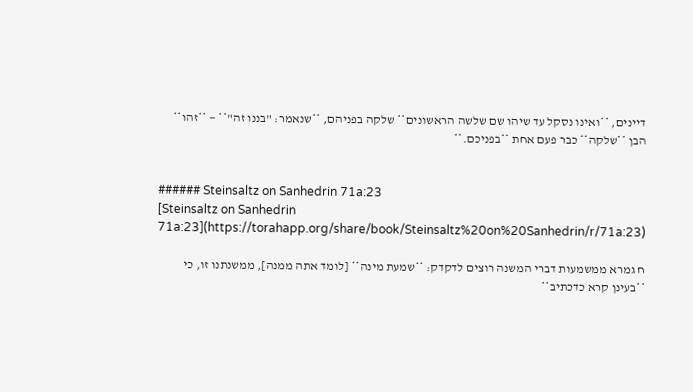דיינים, **ואינו נסקל עד שיהו שם שלשה הראשונים** שלקה בפניהם, **שנאמר: "בננו זה"** — **זהו** הבן **שלקה** כבר פעם אחת **בפניכם.**


###### Steinsaltz on Sanhedrin 71a:23
[Steinsaltz on Sanhedrin 71a:23](https://torahapp.org/share/book/Steinsaltz%20on%20Sanhedrin/r/71a:23)

ח גמרא ממשמעות דברי המשנה רוצים לדקדק: **שמעת מינה** [לומד אתה ממנה], ממשנתנו זו, כי **בעינן קרא כדכתיב**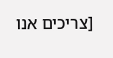[צריכים אנו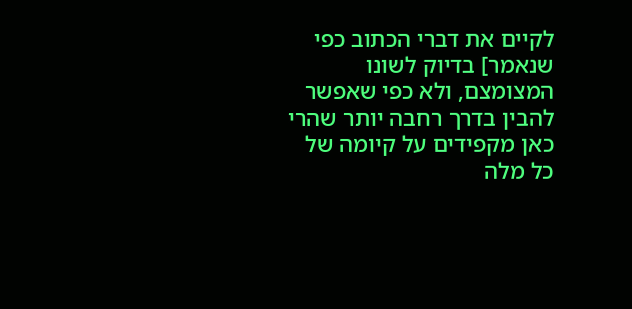לקיים את דברי הכתוב כפי שנאמר] בדיוק לשונו המצומצם, ולא כפי שאפשר להבין בדרך רחבה יותר שהרי כאן מקפידים על קיומה של כל מלה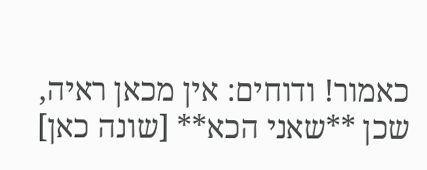כאמור! ודוחים: אין מכאן ראיה, שכן **שאני הכא** [שונה כאן]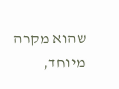שהוא מקרה מיוחד,